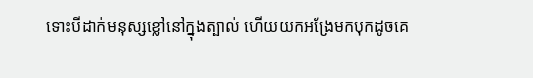ទោះបីដាក់មនុស្សខ្លៅនៅក្នុងត្បាល់ ហើយយកអង្រែមកបុកដូចគេ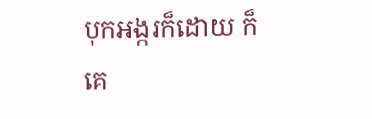បុកអង្ករក៏ដោយ ក៏គេ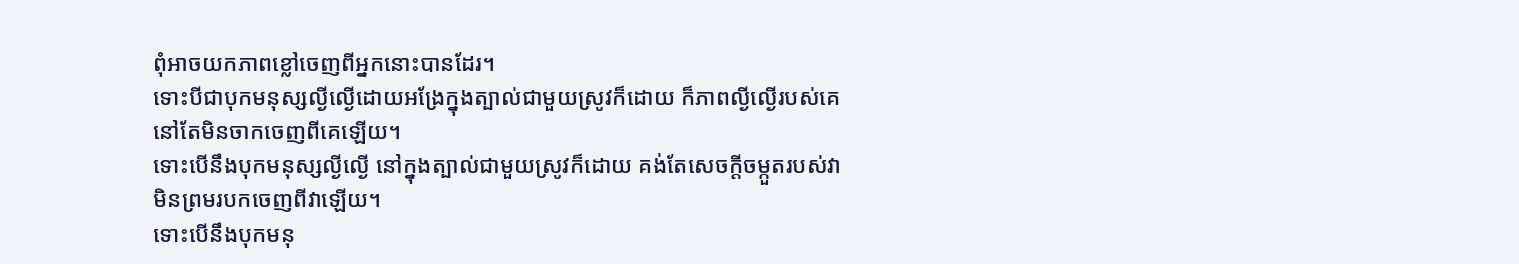ពុំអាចយកភាពខ្លៅចេញពីអ្នកនោះបានដែរ។
ទោះបីជាបុកមនុស្សល្ងីល្ងើដោយអង្រែក្នុងត្បាល់ជាមួយស្រូវក៏ដោយ ក៏ភាពល្ងីល្ងើរបស់គេនៅតែមិនចាកចេញពីគេឡើយ។
ទោះបើនឹងបុកមនុស្សល្ងីល្ងើ នៅក្នុងត្បាល់ជាមួយស្រូវក៏ដោយ គង់តែសេចក្ដីចម្កួតរបស់វា មិនព្រមរបកចេញពីវាឡើយ។
ទោះបើនឹងបុកមនុ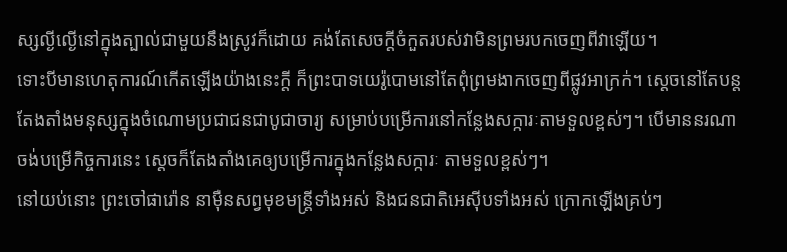ស្សល្ងីល្ងើនៅក្នុងត្បាល់ជាមួយនឹងស្រូវក៏ដោយ គង់តែសេចក្ដីចំកួតរបស់វាមិនព្រមរបកចេញពីវាឡើយ។
ទោះបីមានហេតុការណ៍កើតឡើងយ៉ាងនេះក្ដី ក៏ព្រះបាទយេរ៉ូបោមនៅតែពុំព្រមងាកចេញពីផ្លូវអាក្រក់។ ស្ដេចនៅតែបន្តតែងតាំងមនុស្សក្នុងចំណោមប្រជាជនជាបូជាចារ្យ សម្រាប់បម្រើការនៅកន្លែងសក្ការៈតាមទួលខ្ពស់ៗ។ បើមាននរណាចង់បម្រើកិច្ចការនេះ ស្ដេចក៏តែងតាំងគេឲ្យបម្រើការក្នុងកន្លែងសក្ការៈ តាមទួលខ្ពស់ៗ។
នៅយប់នោះ ព្រះចៅផារ៉ោន នាម៉ឺនសព្វមុខមន្ត្រីទាំងអស់ និងជនជាតិអេស៊ីបទាំងអស់ ក្រោកឡើងគ្រប់ៗ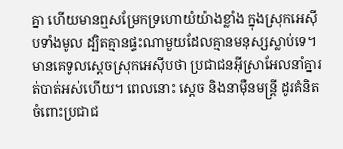គ្នា ហើយមានឮសម្រែកទ្រហោយំយ៉ាងខ្លាំង ក្នុងស្រុកអេស៊ីបទាំងមូល ដ្បិតគ្មានផ្ទះណាមួយដែលគ្មានមនុស្សស្លាប់ទេ។
មានគេទូលស្ដេចស្រុកអេស៊ីបថា ប្រជាជនអ៊ីស្រាអែលនាំគ្នារត់បាត់អស់ហើយ។ ពេលនោះ ស្ដេច និងនាម៉ឺនមន្ត្រី ដូរគំនិតចំពោះប្រជាជ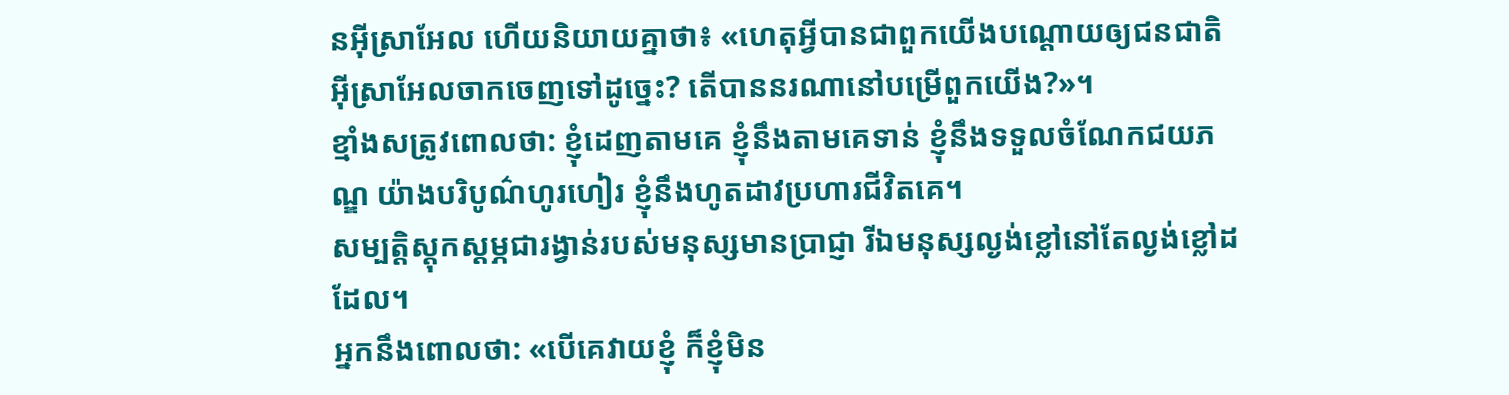នអ៊ីស្រាអែល ហើយនិយាយគ្នាថា៖ «ហេតុអ្វីបានជាពួកយើងបណ្ដោយឲ្យជនជាតិអ៊ីស្រាអែលចាកចេញទៅដូច្នេះ? តើបាននរណានៅបម្រើពួកយើង?»។
ខ្មាំងសត្រូវពោលថា: ខ្ញុំដេញតាមគេ ខ្ញុំនឹងតាមគេទាន់ ខ្ញុំនឹងទទួលចំណែកជយភណ្ឌ យ៉ាងបរិបូណ៌ហូរហៀរ ខ្ញុំនឹងហូតដាវប្រហារជីវិតគេ។
សម្បត្តិស្ដុកស្ដម្ភជារង្វាន់របស់មនុស្សមានប្រាជ្ញា រីឯមនុស្សល្ងង់ខ្លៅនៅតែល្ងង់ខ្លៅដដែល។
អ្នកនឹងពោលថា: «បើគេវាយខ្ញុំ ក៏ខ្ញុំមិន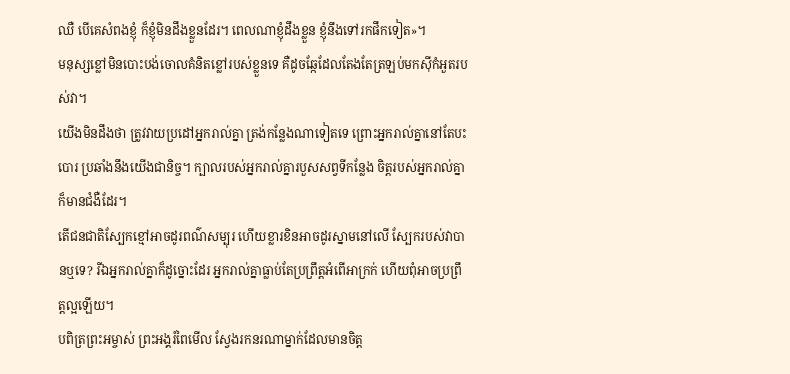ឈឺ បើគេសំពងខ្ញុំ ក៏ខ្ញុំមិនដឹងខ្លួនដែរ។ ពេលណាខ្ញុំដឹងខ្លួន ខ្ញុំនឹងទៅរកផឹកទៀត»។
មនុស្សខ្លៅមិនបោះបង់ចោលគំនិតខ្លៅរបស់ខ្លួនទេ គឺដូចឆ្កែដែលតែងតែត្រឡប់មកស៊ីកំអួតរបស់វា។
យើងមិនដឹងថា ត្រូវវាយប្រដៅអ្នករាល់គ្នា ត្រង់កន្លែងណាទៀតទេ ព្រោះអ្នករាល់គ្នានៅតែបះបោរ ប្រឆាំងនឹងយើងជានិច្ច។ ក្បាលរបស់អ្នករាល់គ្នារបួសសព្វទីកន្លែង ចិត្តរបស់អ្នករាល់គ្នាក៏មានជំងឺដែរ។
តើជនជាតិស្បែកខ្មៅអាចដូរពណ៌សម្បុរ ហើយខ្លារខិនអាចដូរស្នាមនៅលើ ស្បែករបស់វាបានឬទេ? រីឯអ្នករាល់គ្នាក៏ដូច្នោះដែរ អ្នករាល់គ្នាធ្លាប់តែប្រព្រឹត្តអំពើអាក្រក់ ហើយពុំអាចប្រព្រឹត្តល្អឡើយ។
បពិត្រព្រះអម្ចាស់ ព្រះអង្គរំពៃមើល ស្វែងរកនរណាម្នាក់ដែលមានចិត្ត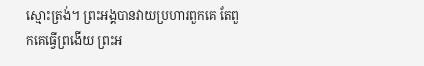ស្មោះត្រង់។ ព្រះអង្គបានវាយប្រហារពួកគេ តែពួកគេធ្វើព្រងើយ ព្រះអ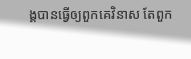ង្គបានធ្វើឲ្យពួកគេវិនាស តែពួក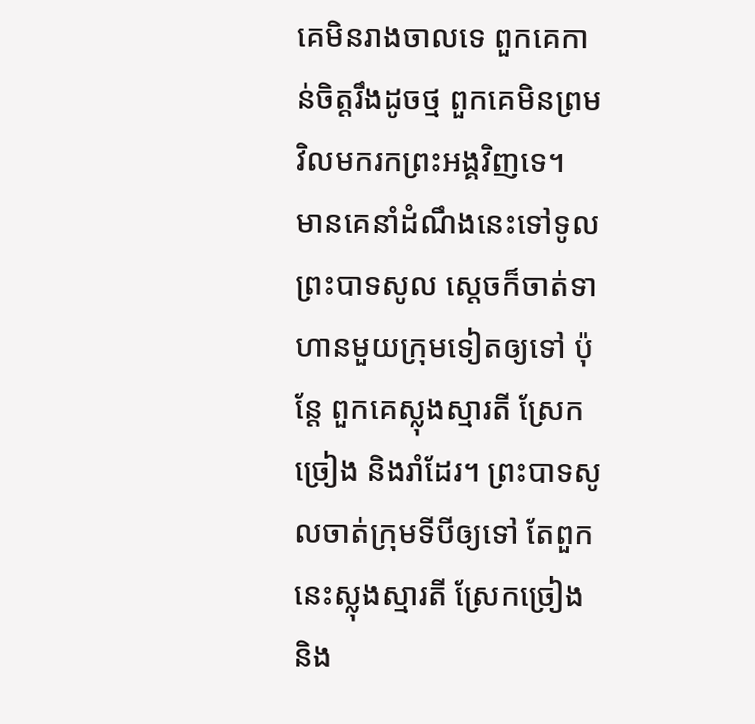គេមិនរាងចាលទេ ពួកគេកាន់ចិត្តរឹងដូចថ្ម ពួកគេមិនព្រមវិលមករកព្រះអង្គវិញទេ។
មានគេនាំដំណឹងនេះទៅទូលព្រះបាទសូល ស្ដេចក៏ចាត់ទាហានមួយក្រុមទៀតឲ្យទៅ ប៉ុន្តែ ពួកគេស្លុងស្មារតី ស្រែកច្រៀង និងរាំដែរ។ ព្រះបាទសូលចាត់ក្រុមទីបីឲ្យទៅ តែពួកនេះស្លុងស្មារតី ស្រែកច្រៀង និង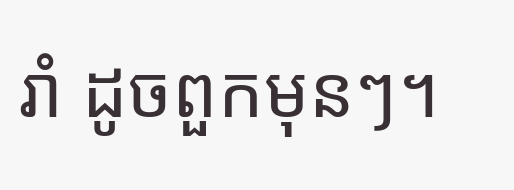រាំ ដូចពួកមុនៗ។